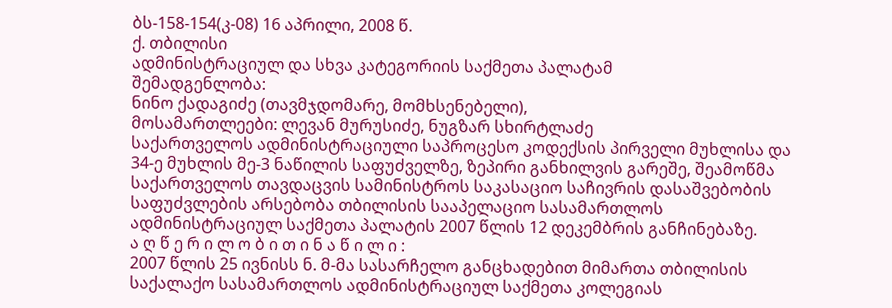ბს-158-154(კ-08) 16 აპრილი, 2008 წ.
ქ. თბილისი
ადმინისტრაციულ და სხვა კატეგორიის საქმეთა პალატამ
შემადგენლობა:
ნინო ქადაგიძე (თავმჯდომარე, მომხსენებელი),
მოსამართლეები: ლევან მურუსიძე, ნუგზარ სხირტლაძე
საქართველოს ადმინისტრაციული საპროცესო კოდექსის პირველი მუხლისა და 34-ე მუხლის მე-3 ნაწილის საფუძველზე, ზეპირი განხილვის გარეშე, შეამოწმა საქართველოს თავდაცვის სამინისტროს საკასაციო საჩივრის დასაშვებობის საფუძვლების არსებობა თბილისის სააპელაციო სასამართლოს ადმინისტრაციულ საქმეთა პალატის 2007 წლის 12 დეკემბრის განჩინებაზე.
ა ღ წ ე რ ი ლ ო ბ ი თ ი ნ ა წ ი ლ ი :
2007 წლის 25 ივნისს ნ. მ-მა სასარჩელო განცხადებით მიმართა თბილისის საქალაქო სასამართლოს ადმინისტრაციულ საქმეთა კოლეგიას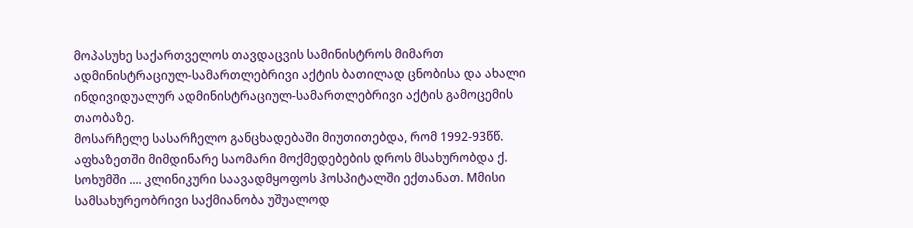მოპასუხე საქართველოს თავდაცვის სამინისტროს მიმართ ადმინისტრაციულ-სამართლებრივი აქტის ბათილად ცნობისა და ახალი ინდივიდუალურ ადმინისტრაციულ-სამართლებრივი აქტის გამოცემის თაობაზე.
მოსარჩელე სასარჩელო განცხადებაში მიუთითებდა, რომ 1992-93წწ. აფხაზეთში მიმდინარე საომარი მოქმედებების დროს მსახურობდა ქ. სოხუმში .... კლინიკური საავადმყოფოს ჰოსპიტალში ექთანათ. Mმისი სამსახურეობრივი საქმიანობა უშუალოდ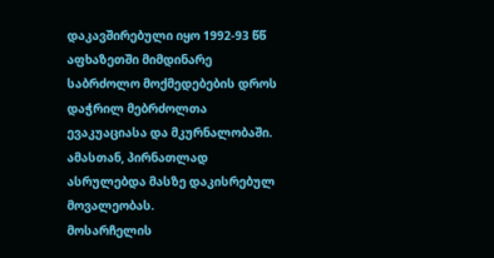დაკავშირებული იყო 1992-93 წწ აფხაზეთში მიმდინარე საბრძოლო მოქმედებების დროს დაჭრილ მებრძოლთა ევაკუაციასა და მკურნალობაში. ამასთან, პირნათლად ასრულებდა მასზე დაკისრებულ მოვალეობას.
მოსარჩელის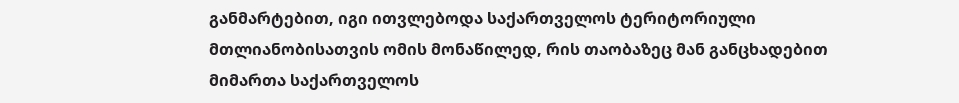განმარტებით, იგი ითვლებოდა საქართველოს ტერიტორიული მთლიანობისათვის ომის მონაწილედ, რის თაობაზეც მან განცხადებით მიმართა საქართველოს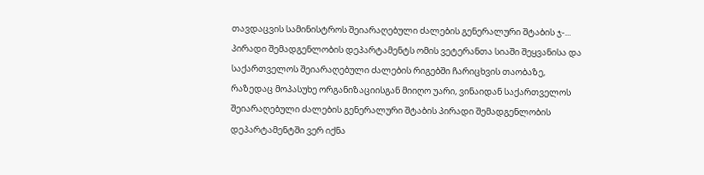თავდაცვის სამინისტროს შეიარაღებული ძალების გენერალური შტაბის ჯ-... პირადი შემადგენლობის დეპარტამენტს ომის ვეტერანთა სიაში შეყვანისა და საქართველოს შეიარაღებული ძალების რიგებში ჩარიცხვის თაობაზე, რაზედაც მოპასუხე ორგანიზაციისგან მიიღო უარი, ვინაიდან საქართველოს შეიარაღებული ძალების გენერალური შტაბის პირადი შემადგენლობის დეპარტამენტში ვერ იქნა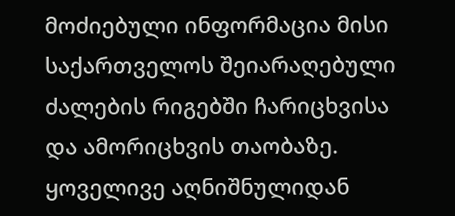მოძიებული ინფორმაცია მისი საქართველოს შეიარაღებული ძალების რიგებში ჩარიცხვისა და ამორიცხვის თაობაზე.
ყოველივე აღნიშნულიდან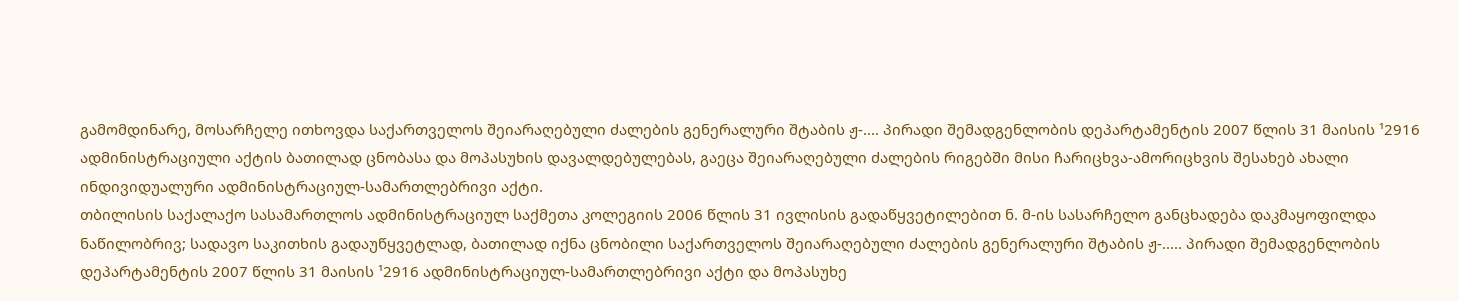გამომდინარე, მოსარჩელე ითხოვდა საქართველოს შეიარაღებული ძალების გენერალური შტაბის ჟ-.... პირადი შემადგენლობის დეპარტამენტის 2007 წლის 31 მაისის ¹2916 ადმინისტრაციული აქტის ბათილად ცნობასა და მოპასუხის დავალდებულებას, გაეცა შეიარაღებული ძალების რიგებში მისი ჩარიცხვა-ამორიცხვის შესახებ ახალი ინდივიდუალური ადმინისტრაციულ-სამართლებრივი აქტი.
თბილისის საქალაქო სასამართლოს ადმინისტრაციულ საქმეთა კოლეგიის 2006 წლის 31 ივლისის გადაწყვეტილებით ნ. მ-ის სასარჩელო განცხადება დაკმაყოფილდა ნაწილობრივ; სადავო საკითხის გადაუწყვეტლად, ბათილად იქნა ცნობილი საქართველოს შეიარაღებული ძალების გენერალური შტაბის ჟ-..... პირადი შემადგენლობის დეპარტამენტის 2007 წლის 31 მაისის ¹2916 ადმინისტრაციულ-სამართლებრივი აქტი და მოპასუხე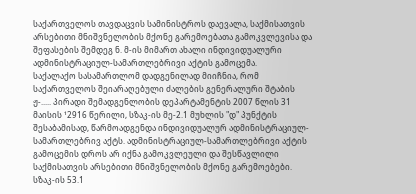საქართველოს თავდაცვის სამინისტროს დაევალა, საქმისათვის არსებითი მნიშვნელობის მქონე გარემოებათა გამოკვლევისა და შეფასების შემდეგ ნ. მ-ის მიმართ ახალი ინდივიდუალური ადმინისტრაციულ-სამართლებრივი აქტის გამოცემა.
საქალაქო სასამართლომ დადგენილად მიიჩნია, რომ საქართველოს შეიარაღებული ძალების გენერალური შტაბის ჟ-..... პირადი შემადგენლობის დეპარტამენტის 2007 წლის 31 მაისის ¹2916 წერილი, სზაკ-ის მე-2.1 მუხლის "დ" პუნქტის შესაბამისად, წარმოადგენდა ინდივიდუალურ ადმინისტრაციულ-სამართლებრივ აქტს. ადმინისტრაციულ-სამართლებრივი აქტის გამოცემის დროს არ იქნა გამოკვლეული და შესწავლილი საქმისათვის არსებითი მნიშვნელობის მქონე გარემოებები. სზაკ-ის 53.1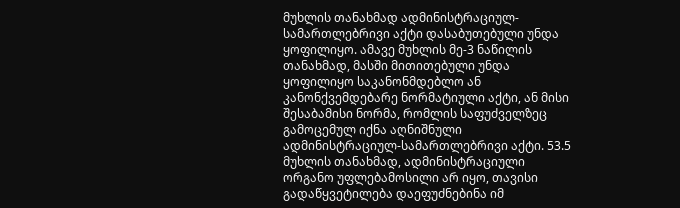მუხლის თანახმად ადმინისტრაციულ-სამართლებრივი აქტი დასაბუთებული უნდა ყოფილიყო. ამავე მუხლის მე-3 ნაწილის თანახმად, მასში მითითებული უნდა ყოფილიყო საკანონმდებლო ან კანონქვემდებარე ნორმატიული აქტი, ან მისი შესაბამისი ნორმა, რომლის საფუძველზეც გამოცემულ იქნა აღნიშნული ადმინისტრაციულ-სამართლებრივი აქტი. 53.5 მუხლის თანახმად, ადმინისტრაციული ორგანო უფლებამოსილი არ იყო, თავისი გადაწყვეტილება დაეფუძნებინა იმ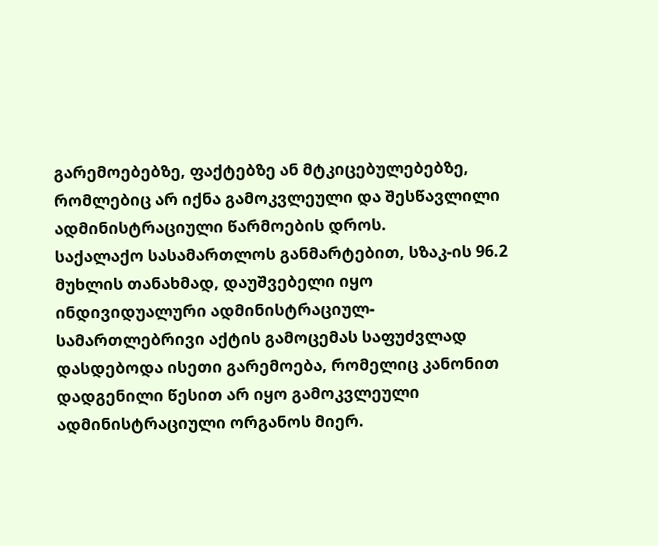გარემოებებზე, ფაქტებზე ან მტკიცებულებებზე, რომლებიც არ იქნა გამოკვლეული და შესწავლილი ადმინისტრაციული წარმოების დროს.
საქალაქო სასამართლოს განმარტებით, სზაკ-ის 96.2 მუხლის თანახმად, დაუშვებელი იყო ინდივიდუალური ადმინისტრაციულ-სამართლებრივი აქტის გამოცემას საფუძვლად დასდებოდა ისეთი გარემოება, რომელიც კანონით დადგენილი წესით არ იყო გამოკვლეული ადმინისტრაციული ორგანოს მიერ.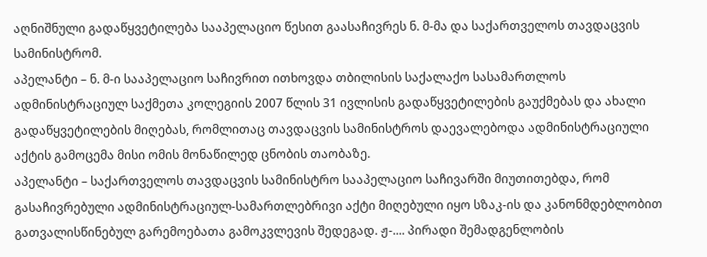აღნიშნული გადაწყვეტილება სააპელაციო წესით გაასაჩივრეს ნ. მ-მა და საქართველოს თავდაცვის სამინისტრომ.
აპელანტი – ნ. მ-ი სააპელაციო საჩივრით ითხოვდა თბილისის საქალაქო სასამართლოს ადმინისტრაციულ საქმეთა კოლეგიის 2007 წლის 31 ივლისის გადაწყვეტილების გაუქმებას და ახალი გადაწყვეტილების მიღებას, რომლითაც თავდაცვის სამინისტროს დაევალებოდა ადმინისტრაციული აქტის გამოცემა მისი ომის მონაწილედ ცნობის თაობაზე.
აპელანტი – საქართველოს თავდაცვის სამინისტრო სააპელაციო საჩივარში მიუთითებდა, რომ გასაჩივრებული ადმინისტრაციულ-სამართლებრივი აქტი მიღებული იყო სზაკ-ის და კანონმდებლობით გათვალისწინებულ გარემოებათა გამოკვლევის შედეგად. ჟ-.... პირადი შემადგენლობის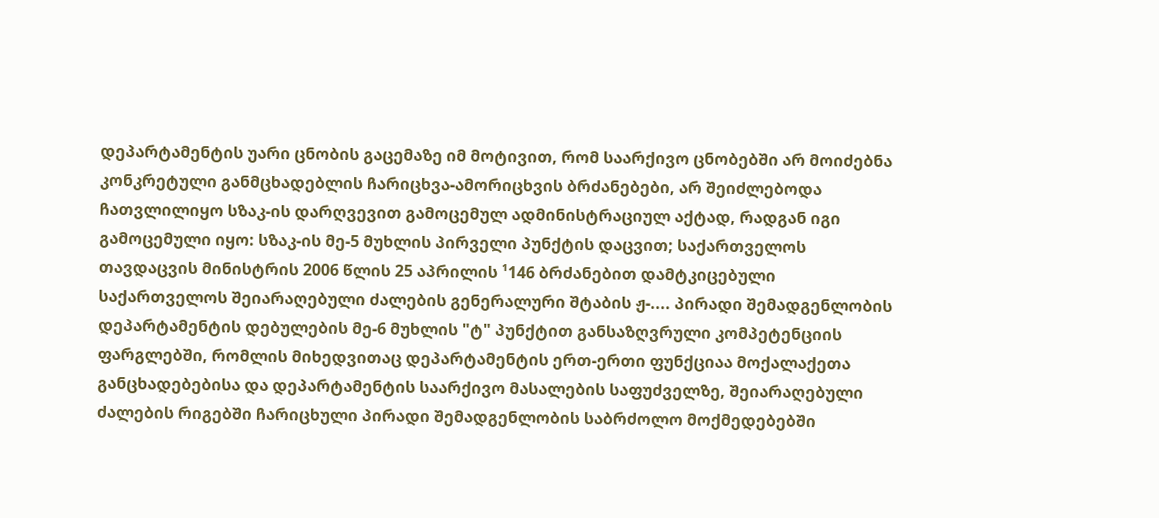დეპარტამენტის უარი ცნობის გაცემაზე იმ მოტივით, რომ საარქივო ცნობებში არ მოიძებნა კონკრეტული განმცხადებლის ჩარიცხვა-ამორიცხვის ბრძანებები, არ შეიძლებოდა ჩათვლილიყო სზაკ-ის დარღვევით გამოცემულ ადმინისტრაციულ აქტად, რადგან იგი გამოცემული იყო: სზაკ-ის მე-5 მუხლის პირველი პუნქტის დაცვით; საქართველოს თავდაცვის მინისტრის 2006 წლის 25 აპრილის ¹146 ბრძანებით დამტკიცებული საქართველოს შეიარაღებული ძალების გენერალური შტაბის ჟ-.... პირადი შემადგენლობის დეპარტამენტის დებულების მე-6 მუხლის "ტ" პუნქტით განსაზღვრული კომპეტენციის ფარგლებში, რომლის მიხედვითაც დეპარტამენტის ერთ-ერთი ფუნქციაა მოქალაქეთა განცხადებებისა და დეპარტამენტის საარქივო მასალების საფუძველზე, შეიარაღებული ძალების რიგებში ჩარიცხული პირადი შემადგენლობის საბრძოლო მოქმედებებში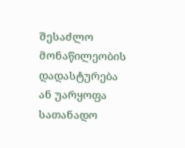შესაძლო მონაწილეობის დადასტურება ან უარყოფა სათანადო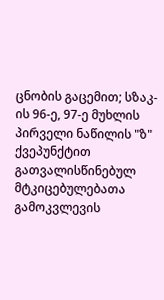ცნობის გაცემით; სზაკ-ის 96-ე, 97-ე მუხლის პირველი ნაწილის "ზ" ქვეპუნქტით გათვალისწინებულ მტკიცებულებათა გამოკვლევის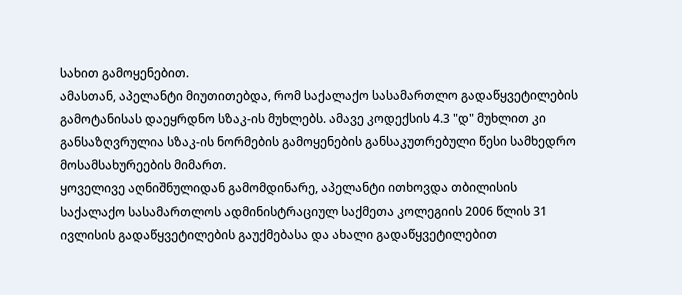სახით გამოყენებით.
ამასთან, აპელანტი მიუთითებდა, რომ საქალაქო სასამართლო გადაწყვეტილების გამოტანისას დაეყრდნო სზაკ-ის მუხლებს. ამავე კოდექსის 4.3 "დ" მუხლით კი განსაზღვრულია სზაკ-ის ნორმების გამოყენების განსაკუთრებული წესი სამხედრო მოსამსახურეების მიმართ.
ყოველივე აღნიშნულიდან გამომდინარე, აპელანტი ითხოვდა თბილისის საქალაქო სასამართლოს ადმინისტრაციულ საქმეთა კოლეგიის 2006 წლის 31 ივლისის გადაწყვეტილების გაუქმებასა და ახალი გადაწყვეტილებით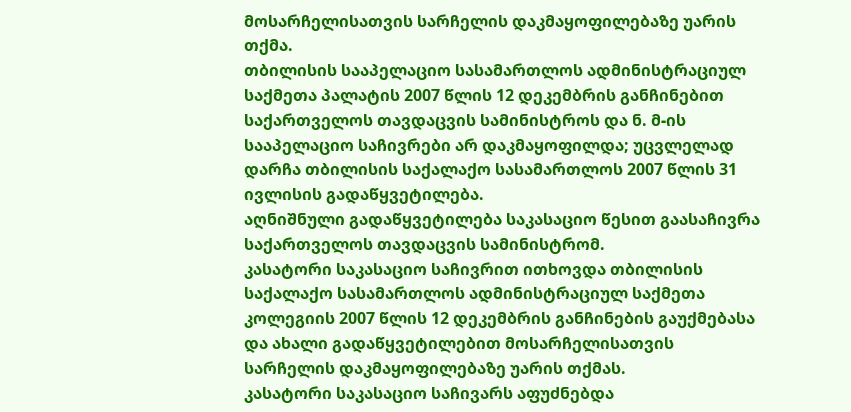მოსარჩელისათვის სარჩელის დაკმაყოფილებაზე უარის თქმა.
თბილისის სააპელაციო სასამართლოს ადმინისტრაციულ საქმეთა პალატის 2007 წლის 12 დეკემბრის განჩინებით საქართველოს თავდაცვის სამინისტროს და ნ. მ-ის სააპელაციო საჩივრები არ დაკმაყოფილდა; უცვლელად დარჩა თბილისის საქალაქო სასამართლოს 2007 წლის 31 ივლისის გადაწყვეტილება.
აღნიშნული გადაწყვეტილება საკასაციო წესით გაასაჩივრა საქართველოს თავდაცვის სამინისტრომ.
კასატორი საკასაციო საჩივრით ითხოვდა თბილისის საქალაქო სასამართლოს ადმინისტრაციულ საქმეთა კოლეგიის 2007 წლის 12 დეკემბრის განჩინების გაუქმებასა და ახალი გადაწყვეტილებით მოსარჩელისათვის სარჩელის დაკმაყოფილებაზე უარის თქმას.
კასატორი საკასაციო საჩივარს აფუძნებდა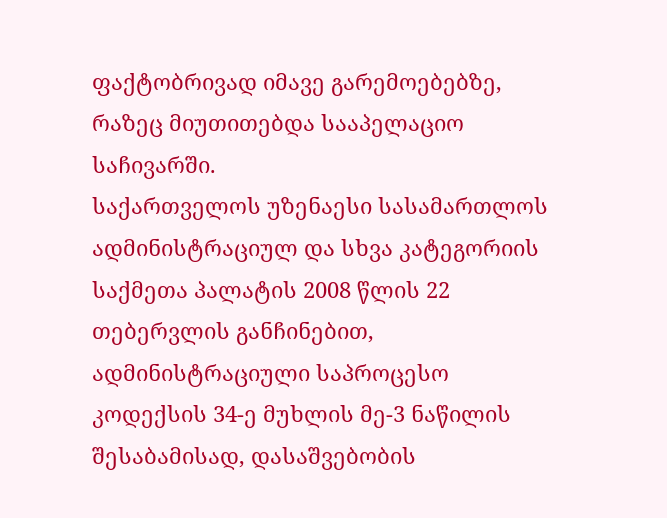ფაქტობრივად იმავე გარემოებებზე, რაზეც მიუთითებდა სააპელაციო საჩივარში.
საქართველოს უზენაესი სასამართლოს ადმინისტრაციულ და სხვა კატეგორიის საქმეთა პალატის 2008 წლის 22 თებერვლის განჩინებით, ადმინისტრაციული საპროცესო კოდექსის 34-ე მუხლის მე-3 ნაწილის შესაბამისად, დასაშვებობის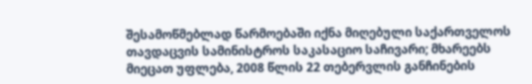შესამოწმებლად წარმოებაში იქნა მიღებული საქართველოს თავდაცვის სამინისტროს საკასაციო საჩივარი; მხარეებს მიეცათ უფლება, 2008 წლის 22 თებერვლის განჩინების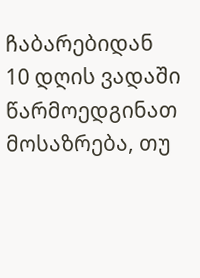ჩაბარებიდან 10 დღის ვადაში წარმოედგინათ მოსაზრება, თუ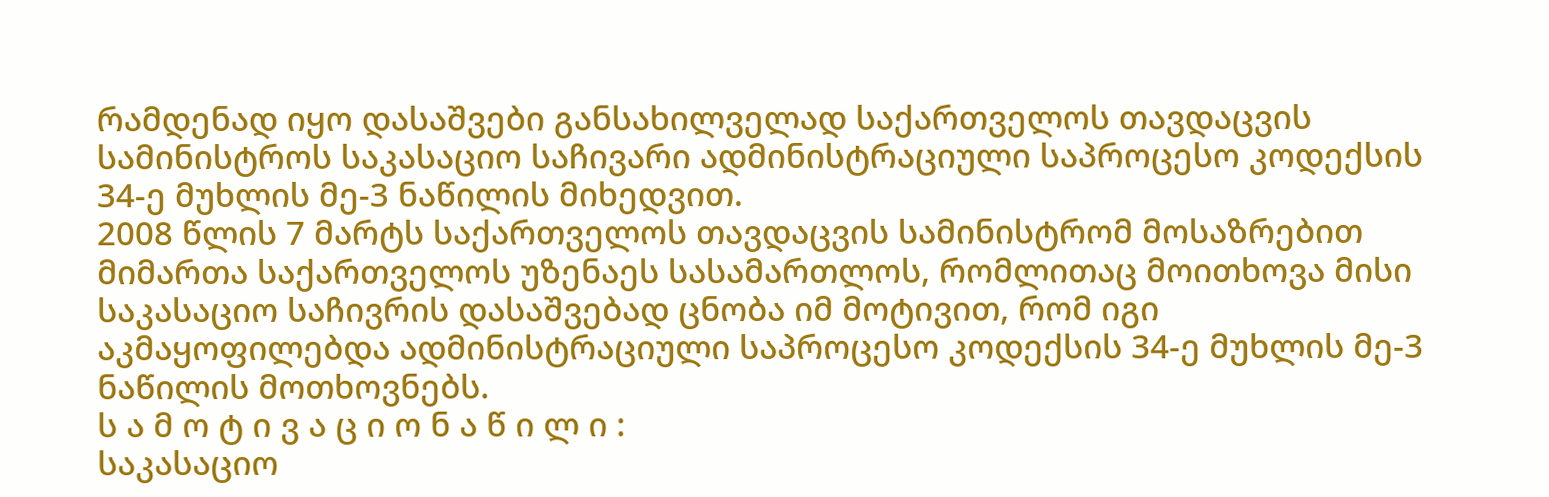რამდენად იყო დასაშვები განსახილველად საქართველოს თავდაცვის სამინისტროს საკასაციო საჩივარი ადმინისტრაციული საპროცესო კოდექსის 34-ე მუხლის მე-3 ნაწილის მიხედვით.
2008 წლის 7 მარტს საქართველოს თავდაცვის სამინისტრომ მოსაზრებით მიმართა საქართველოს უზენაეს სასამართლოს, რომლითაც მოითხოვა მისი საკასაციო საჩივრის დასაშვებად ცნობა იმ მოტივით, რომ იგი აკმაყოფილებდა ადმინისტრაციული საპროცესო კოდექსის 34-ე მუხლის მე-3 ნაწილის მოთხოვნებს.
ს ა მ ო ტ ი ვ ა ც ი ო ნ ა წ ი ლ ი :
საკასაციო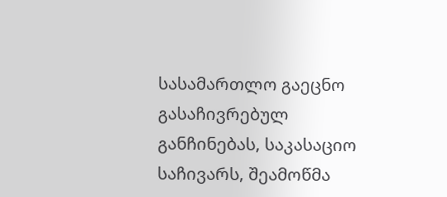სასამართლო გაეცნო გასაჩივრებულ განჩინებას, საკასაციო საჩივარს, შეამოწმა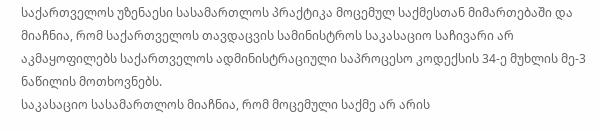საქართველოს უზენაესი სასამართლოს პრაქტიკა მოცემულ საქმესთან მიმართებაში და მიაჩნია, რომ საქართველოს თავდაცვის სამინისტროს საკასაციო საჩივარი არ აკმაყოფილებს საქართველოს ადმინისტრაციული საპროცესო კოდექსის 34-ე მუხლის მე-3 ნაწილის მოთხოვნებს.
საკასაციო სასამართლოს მიაჩნია, რომ მოცემული საქმე არ არის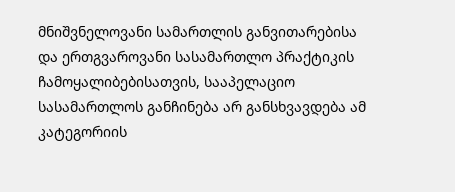მნიშვნელოვანი სამართლის განვითარებისა და ერთგვაროვანი სასამართლო პრაქტიკის ჩამოყალიბებისათვის, სააპელაციო სასამართლოს განჩინება არ განსხვავდება ამ კატეგორიის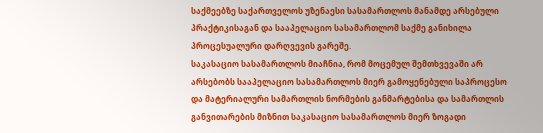საქმეებზე საქართველოს უზენაესი სასამართლოს მანამდე არსებული პრაქტიკისაგან და სააპელაციო სასამართლომ საქმე განიხილა პროცესუალური დარღვევის გარეშე.
საკასაციო სასამართლოს მიაჩნია, რომ მოცემულ შემთხვევაში არ არსებობს სააპელაციო სასამართლოს მიერ გამოყენებული საპროცესო და მატერიალური სამართლის ნორმების განმარტებისა და სამართლის განვითარების მიზნით საკასაციო სასამართლოს მიერ ზოგადი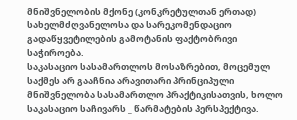მნიშვნელობის მქონე (კონკრეტულთან ერთად) სახელმძღვანელოსა და სარეკომენდაციო გადაწყვეტილების გამოტანის ფაქტობრივი საჭიროება.
საკასაციო სასამართლოს მოსაზრებით, მოცემულ საქმეს არ გააჩნია არავითარი პრინციპული მნიშვნელობა სასამართლო პრაქტიკისათვის, ხოლო საკასაციო საჩივარს _ წარმატების პერსპექტივა.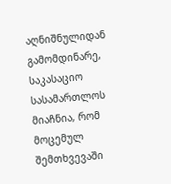აღნიშნულიდან გამომდინარე, საკასაციო სასამართლოს მიაჩნია, რომ მოცემულ შემთხვევაში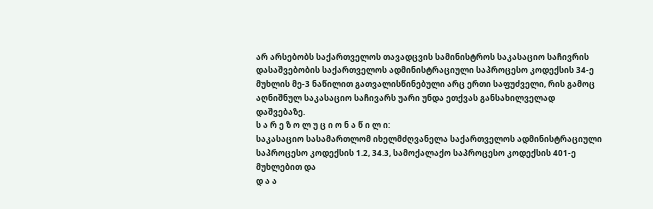არ არსებობს საქართველოს თავადცვის სამინისტროს საკასაციო საჩივრის დასაშვებობის საქართველოს ადმინისტრაციული საპროცესო კოდექსის 34-ე მუხლის მე-3 ნაწილით გათვალისწინებული არც ერთი საფუძველი, რის გამოც აღნიშნულ საკასაციო საჩივარს უარი უნდა ეთქვას განსახილველად დაშვებაზე.
ს ა რ ე ზ ო ლ უ ც ი ო ნ ა წ ი ლ ი:
საკასაციო სასამართლომ იხელმძღვანელა საქართველოს ადმინისტრაციული საპროცესო კოდექსის 1.2, 34.3, სამოქალაქო საპროცესო კოდექსის 401-ე მუხლებით და
დ ა ა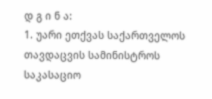დ გ ი ნ ა:
1. უარი ეთქვას საქართველოს თავდაცვის სამინისტროს საკასაციო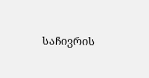საჩივრის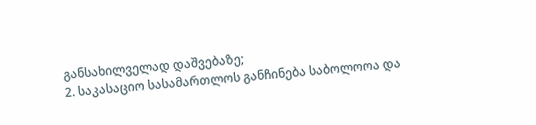განსახილველად დაშვებაზე;
2. საკასაციო სასამართლოს განჩინება საბოლოოა და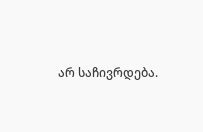არ საჩივრდება.